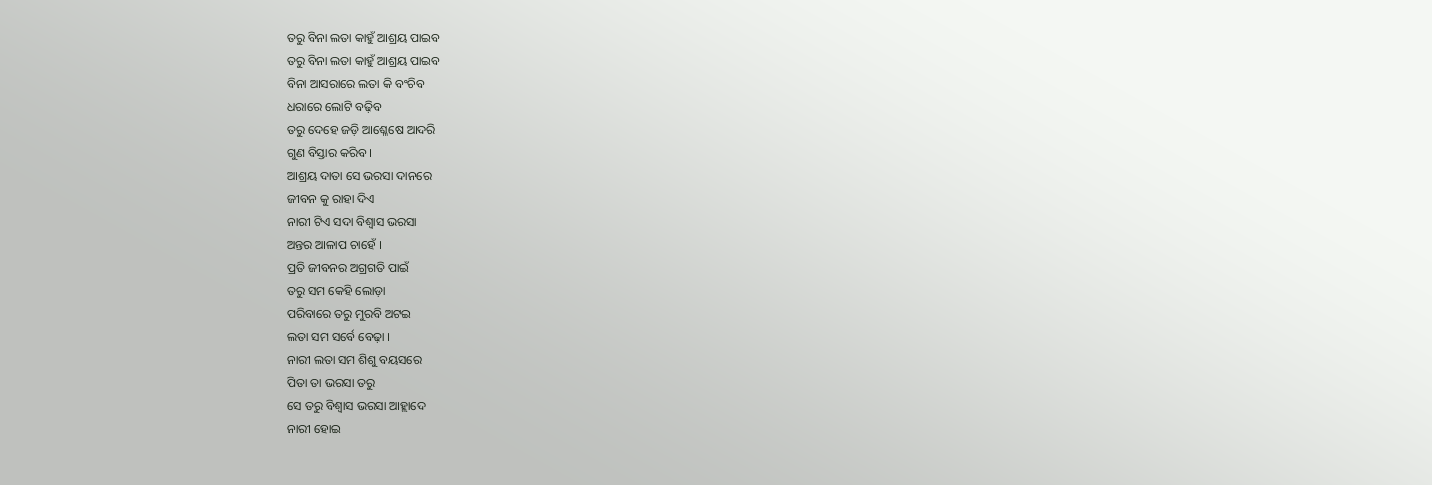ତରୁ ବିନା ଲତା କାହୁଁ ଆଶ୍ରୟ ପାଇବ
ତରୁ ବିନା ଲତା କାହୁଁ ଆଶ୍ରୟ ପାଇବ
ବିନା ଆସରାରେ ଲତା କି ବଂଚିବ
ଧରାରେ ଲୋଟି ବଢ଼ିବ
ତରୁ ଦେହେ ଜଡ଼ି ଆଶ୍ଳେଷେ ଆଦରି
ଗୁଣ ବିସ୍ତାର କରିବ ।
ଆଶ୍ରୟ ଦାତା ସେ ଭରସା ଦାନରେ
ଜୀବନ କୁ ରାହା ଦିଏ
ନାରୀ ଟିଏ ସଦା ବିଶ୍ୱାସ ଭରସା
ଅନ୍ତର ଆଳାପ ଚାହେଁ ।
ପ୍ରତି ଜୀବନର ଅଗ୍ରଗତି ପାଇଁ
ତରୁ ସମ କେହି ଲୋଡ଼ା
ପରିବାରେ ତରୁ ମୁରବି ଅଟଇ
ଲତା ସମ ସର୍ବେ ବେଢ଼ା ।
ନାରୀ ଲତା ସମ ଶିଶୁ ବୟସରେ
ପିତା ତା ଭରସା ତରୁ
ସେ ତରୁ ବିଶ୍ୱାସ ଭରସା ଆହ୍ଲାଦେ
ନାରୀ ହୋଇ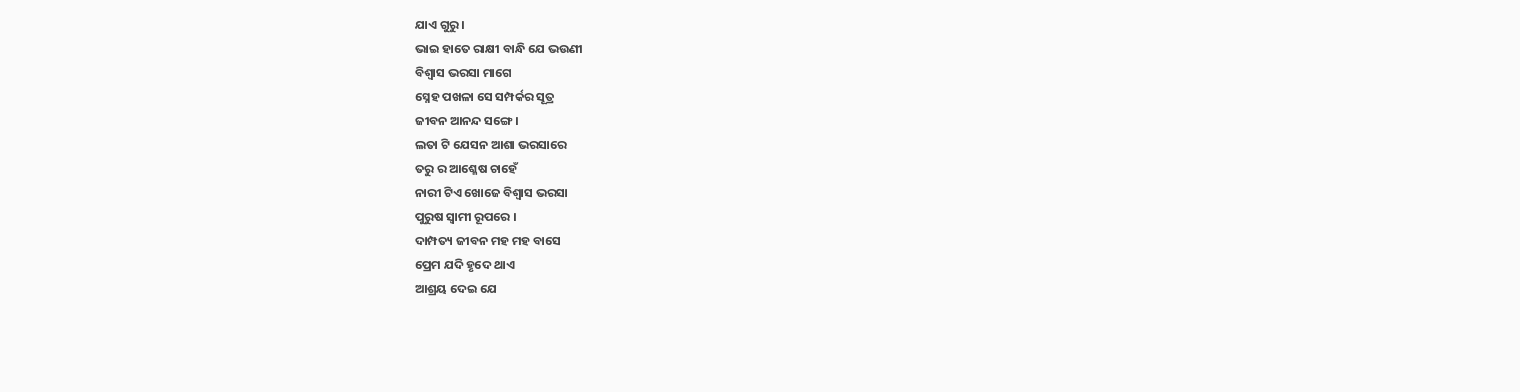ଯାଏ ଗୁରୁ ।
ଭାଇ ହାତେ ରାକ୍ଷୀ ବାନ୍ଧି ଯେ ଭଉଣୀ
ବିଶ୍ଵାସ ଭରସା ମାଗେ
ସ୍ନେହ ପଖଳା ସେ ସମ୍ପର୍କର ସୂତ୍ର
ଜୀବନ ଆନନ୍ଦ ସଙ୍ଗେ ।
ଲତା ଟି ଯେସନ ଆଶା ଭରସାରେ
ତରୁ ର ଆଶ୍ଳେଷ ଚାହେଁ
ନାରୀ ଟିଏ ଖୋଜେ ବିଶ୍ୱାସ ଭରସା
ପୁରୁଷ ସ୍ୱାମୀ ରୂପରେ ।
ଦାମ୍ପତ୍ୟ ଜୀବନ ମହ ମହ ବାସେ
ପ୍ରେମ ଯଦି ହୃଦେ ଥାଏ
ଆଶ୍ରୟ ଦେଇ ଯେ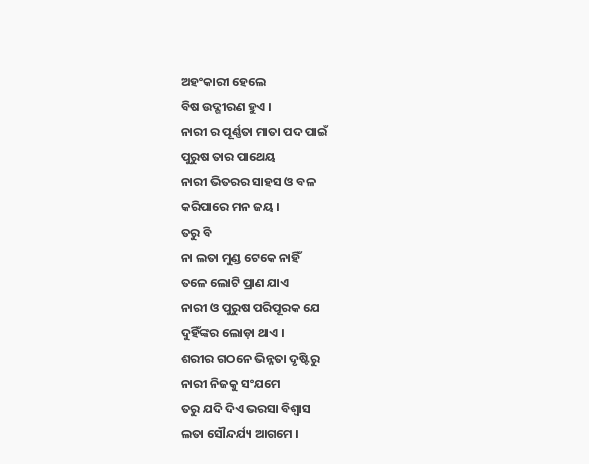ଅହଂକାରୀ ହେଲେ
ବିଷ ଉଦ୍ଗୀରଣ ହୁଏ ।
ନାରୀ ର ପୂର୍ଣ୍ଣତା ମାତା ପଦ ପାଇଁ
ପୁରୁଷ ତାର ପାଥେୟ
ନାରୀ ଭିତରର ସାହସ ଓ ବଳ
କରିପାରେ ମନ ଜୟ ।
ତରୁ ବି
ନା ଲତା ମୁଣ୍ଡ ଟେକେ ନାହିଁ
ତଳେ ଲୋଟି ପ୍ରାଣ ଯାଏ
ନାରୀ ଓ ପୁରୁଷ ପରିପୂରକ ଯେ
ଦୁହିଁଙ୍କର ଲୋଡ଼ା ଥାଏ ।
ଶରୀର ଗଠନେ ଭିନ୍ନତା ଦୃଷ୍ଟିରୁ
ନାରୀ ନିଜକୁ ସଂଯମେ
ତରୁ ଯଦି ଦିଏ ଭରସା ବିଶ୍ଵାସ
ଲତା ସୌନ୍ଦର୍ଯ୍ୟ ଆଗମେ ।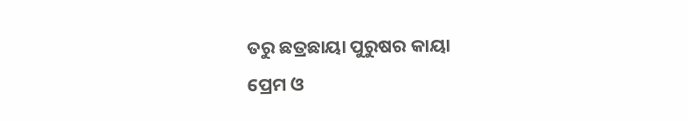ତରୁ ଛତ୍ରଛାୟା ପୁରୁଷର କାୟା
ପ୍ରେମ ଓ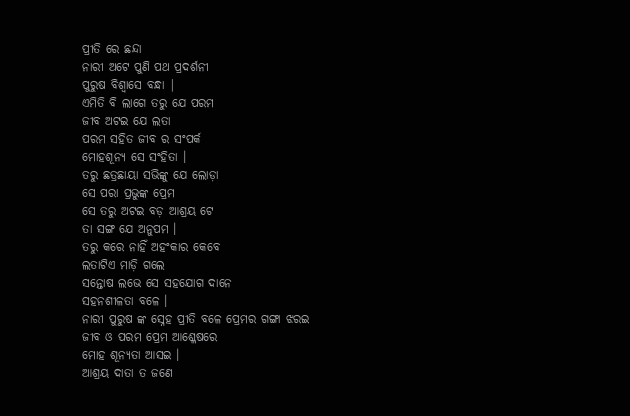ପ୍ରୀତି ରେ ଛନ୍ଦା
ନାରୀ ଅଟେ ପୁଣି ପଥ ପ୍ରଦର୍ଶନୀ
ପୁରୁଷ ବିଶ୍ୱାସେ ବନ୍ଧା |
ଏମିତି ବି ଲାଗେ ତରୁ ଯେ ପରମ
ଜୀବ ଅଟଇ ଯେ ଲତା
ପରମ ସହିତ ଜୀବ ର ସଂପର୍କ
ମୋହଶୂନ୍ୟ ସେ ସଂହିତା ।
ତରୁ ଛତ୍ରଛାୟା ସଭିଙ୍କୁ ଯେ ଲୋଡ଼ା
ସେ ପରା ପ୍ରଭୁଙ୍କ ପ୍ରେମ
ସେ ତରୁ ଅଟଇ ବଡ଼ ଆଶ୍ରୟ ଟେ
ତା ସଙ୍ଗ ଯେ ଅନୁପମ ।
ତରୁ କରେ ନାହିଁ ଅହଂକାର କେବେ
ଲତାଟିଏ ମାଡ଼ି ଗଲେ
ସନ୍ତୋଷ ଲଭେ ସେ ସହଯୋଗ ଦାନେ
ସହନଶୀଳତା ବଳେ ।
ନାରୀ ପୁରୁଷ ଙ୍କ ସ୍ନେହ ପ୍ରୀତି ବଳେ ପ୍ରେମର ଗଙ୍ଗା ଝରଇ
ଜୀବ ଓ ପରମ ପ୍ରେମ ଆଶ୍ଳେଷରେ
ମୋହ ଶୂନ୍ୟତା ଆସଇ ।
ଆଶ୍ରୟ ଦାତା ତ ଜଣେ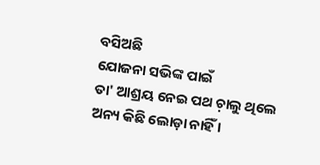ବସିଅଛି
ଯୋଜନା ସଭିଙ୍କ ପାଇଁ
ତା' ଆଶ୍ରୟ ନେଇ ପଥ ଚ଼ାଲୁ ଥିଲେ
ଅନ୍ୟ କିଛି ଲୋଡ଼ା ନାହିଁ ।